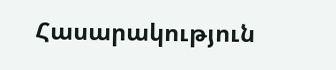Հասարակություն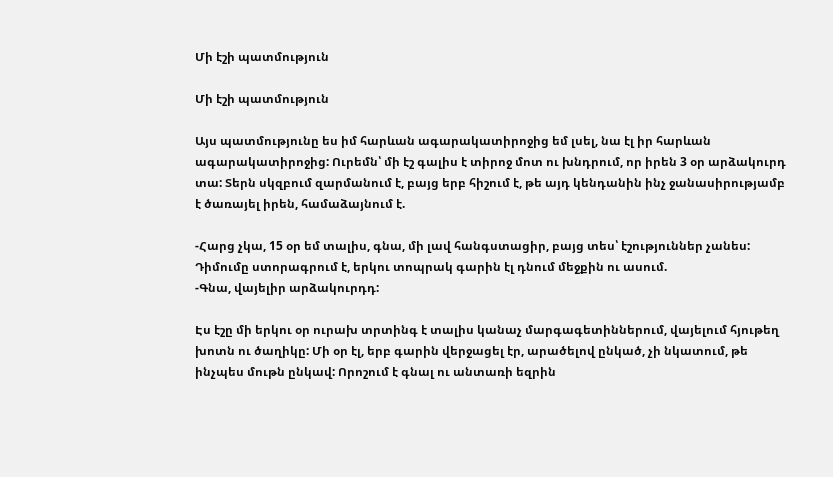Մի էշի պատմություն

Մի էշի պատմություն

Այս պատմությունը ես իմ հարևան ագարակատիրոջից եմ լսել, նա էլ իր հարևան ագարակատիրոջից: Ուրեմն՝ մի էշ գալիս է տիրոջ մոտ ու խնդրում, որ իրեն 3 օր արձակուրդ տա: Տերն սկզբում զարմանում է, բայց երբ հիշում է, թե այդ կենդանին ինչ ջանասիրությամբ է ծառայել իրեն, համաձայնում է.

-Հարց չկա, 15 օր եմ տալիս, գնա, մի լավ հանգստացիր, բայց տես՝ էշություններ չանես:
Դիմումը ստորագրում է, երկու տոպրակ գարին էլ դնում մեջքին ու ասում.
-Գնա, վայելիր արձակուրդդ:

Էս էշը մի երկու օր ուրախ տրտինգ է տալիս կանաչ մարգագետիններում, վայելում հյութեղ խոտն ու ծաղիկը: Մի օր էլ, երբ գարին վերջացել էր, արածելով ընկած, չի նկատում, թե ինչպես մութն ընկավ: Որոշում է գնալ ու անտառի եզրին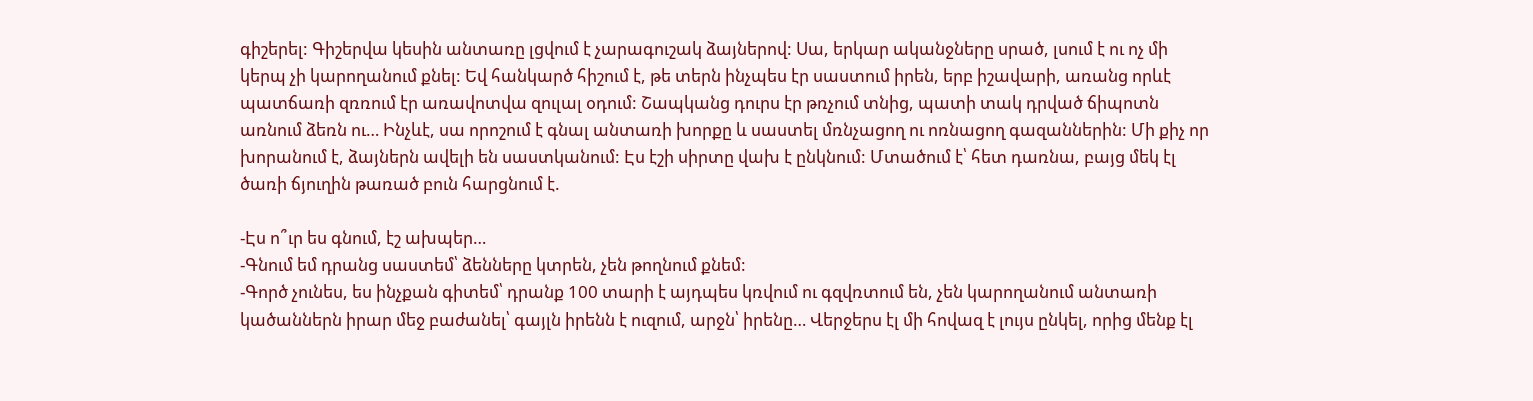գիշերել: Գիշերվա կեսին անտառը լցվում է չարագուշակ ձայներով: Սա, երկար ականջները սրած, լսում է ու ոչ մի կերպ չի կարողանում քնել: Եվ հանկարծ հիշում է, թե տերն ինչպես էր սաստում իրեն, երբ իշավարի, առանց որևէ պատճառի զռռում էր առավոտվա զուլալ օդում: Շապկանց դուրս էր թռչում տնից, պատի տակ դրված ճիպոտն առնում ձեռն ու… Ինչևէ, սա որոշում է գնալ անտառի խորքը և սաստել մռնչացող ու ոռնացող գազաններին: Մի քիչ որ խորանում է, ձայներն ավելի են սաստկանում: Էս էշի սիրտը վախ է ընկնում: Մտածում է՝ հետ դառնա, բայց մեկ էլ ծառի ճյուղին թառած բուն հարցնում է.

-Էս ո՞ւր ես գնում, էշ ախպեր…
-Գնում եմ դրանց սաստեմ՝ ձենները կտրեն, չեն թողնում քնեմ:
-Գործ չունես, ես ինչքան գիտեմ՝ դրանք 100 տարի է այդպես կռվում ու գզվռտում են, չեն կարողանում անտառի կածաններն իրար մեջ բաժանել՝ գայլն իրենն է ուզում, արջն՝ իրենը… Վերջերս էլ մի հովազ է լույս ընկել, որից մենք էլ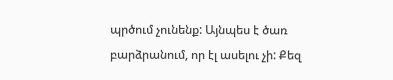պրծում չունենք: Այնպես է ծառ բարձրանում, որ էլ ասելու չի: Քեզ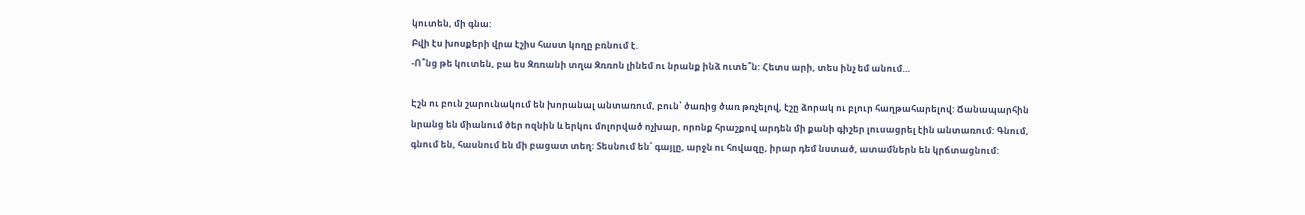կուտեն, մի գնա:
Բվի էս խոսքերի վրա էշիս հաստ կողը բռնում է.
-Ո՞նց թե կուտեն, բա ես Զռռանի տղա Զռռոն լինեմ ու նրանք ինձ ուտե՞ն: Հետս արի, տես ինչ եմ անում…

Էշն ու բուն շարունակում են խորանալ անտառում, բուն՝ ծառից ծառ թռչելով, էշը ձորակ ու բլուր հաղթահարելով: Ճանապարհին նրանց են միանում ծեր ոզնին և երկու մոլորված ոչխար, որոնք հրաշքով արդեն մի քանի գիշեր լուսացրել էին անտառում: Գնում, գնում են, հասնում են մի բացատ տեղ: Տեսնում են՝ գայլը, արջն ու հովազը, իրար դեմ նստած, ատամներն են կրճտացնում: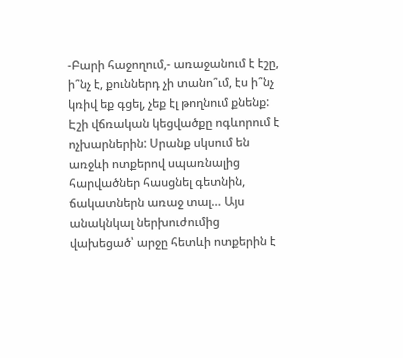-Բարի հաջողում,- առաջանում է էշը, ի՞նչ է, քուններդ չի տանո՞ւմ, էս ի՞նչ կռիվ եք գցել, չեք էլ թողնում քնենք:
Էշի վճռական կեցվածքը ոգևորում է ոչխարներին: Սրանք սկսում են առջևի ոտքերով սպառնալից հարվածներ հասցնել գետնին, ճակատներն առաջ տալ… Այս անակնկալ ներխուժումից վախեցած՝ արջը հետևի ոտքերին է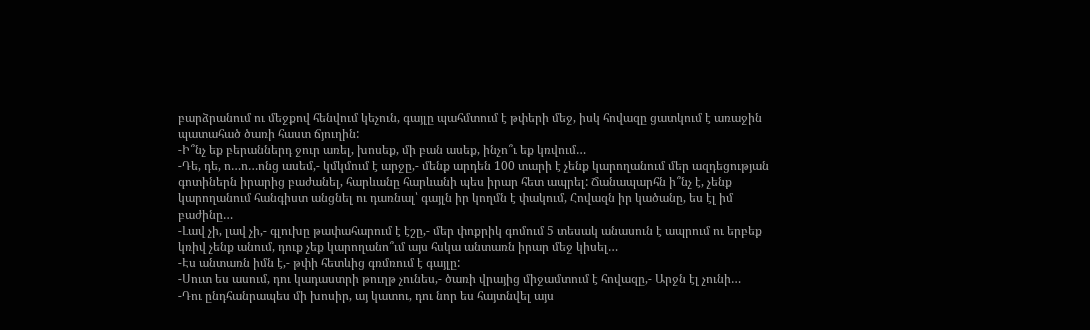բարձրանում ու մեջքով հենվում կեչուն, գայլը պահմտում է թփերի մեջ, իսկ հովազը ցատկում է առաջին պատահած ծառի հաստ ճյուղին:
-Ի՞նչ եք բերաններդ ջուր առել, խոսեք, մի բան ասեք, ինչո՞ւ եք կռվում…
-Դե, դե, ո…ո…ոնց ասեմ,- կմկմում է արջը,- մենք արդեն 100 տարի է չենք կարողանում մեր ազդեցության գոտիներն իրարից բաժանել, հարևանը հարևանի պես իրար հետ ապրել: Ճանապարհն ի՞նչ է, չենք կարողանում հանգիստ անցնել ու դառնալ՝ գայլն իր կողմն է փակում, Հովազն իր կածանը, ես էլ իմ բաժինը…
-Լավ չի, լավ չի,- գլուխը թափահարում է էշը,- մեր փոքրիկ գոմում 5 տեսակ անասուն է ապրում ու երբեք կռիվ չենք անում, դուք չեք կարողանո՞ւմ այս հսկա անտառն իրար մեջ կիսել…
-Էս անտառն իմն է,- թփի հետևից գռմռում է գայլը:
-Սուտ ես ասում, դու կադաստրի թուղթ չունես,- ծառի վրայից միջամտում է հովազը,- Արջն էլ չունի…
-Դու ընդհանրապես մի խոսիր, այ կատու, դու նոր ես հայտնվել այս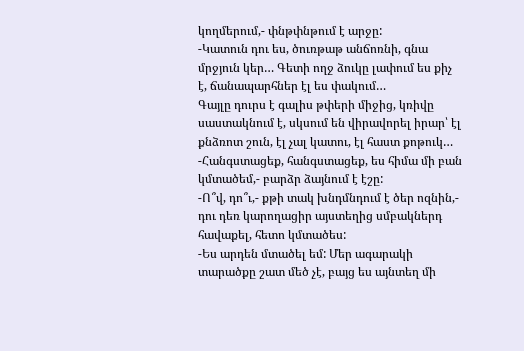կողմերում,- փնթփնթում է արջը:
-Կատուն դու ես, ծուռթաթ անճոռնի, գնա մրջյուն կեր… Գետի ողջ ձուկը լափում ես քիչ է, ճանապարհներ էլ ես փակում…
Գայլը դուրս է գալիս թփերի միջից, կռիվը սաստակնում է, սկսում են վիրավորել իրար՝ էլ քնձռոտ շուն, էլ չալ կատու, էլ հաստ քոթուկ…
-Հանգստացեք, հանգստացեք, ես հիմա մի բան կմտածեմ,- բարձր ձայնում է էշը:
-Ո՞վ, դո՞ւ,- քթի տակ խնդմնդում է ծեր ոզնին,- դու դեռ կարողացիր այստեղից սմբակներդ հավաքել, հետո կմտածես:
-Ես արդեն մտածել եմ: Մեր ագարակի տարածքը շատ մեծ չէ, բայց ես այնտեղ մի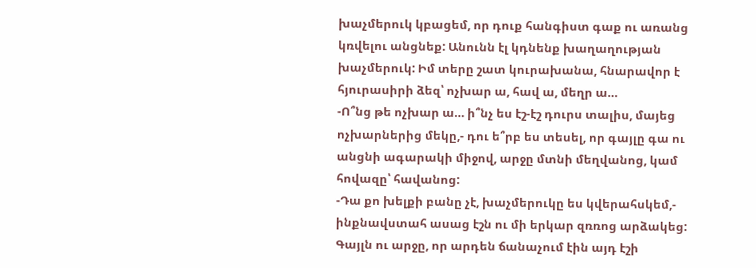խաչմերուկ կբացեմ, որ դուք հանգիստ գաք ու առանց կռվելու անցնեք: Անունն էլ կդնենք խաղաղության խաչմերուկ: Իմ տերը շատ կուրախանա, հնարավոր է հյուրասիրի ձեզ՝ ոչխար ա, հավ ա, մեղր ա…
-Ո՞նց թե ոչխար ա… ի՞նչ ես էշ-էշ դուրս տալիս, մայեց ոչխարներից մեկը,- դու ե՞րբ ես տեսել, որ գայլը գա ու անցնի ագարակի միջով, արջը մտնի մեղվանոց, կամ հովազը՝ հավանոց:
-Դա քո խելքի բանը չէ, խաչմերուկը ես կվերահսկեմ,- ինքնավստահ ասաց էշն ու մի երկար զռռոց արձակեց:
Գայլն ու արջը, որ արդեն ճանաչում էին այդ էշի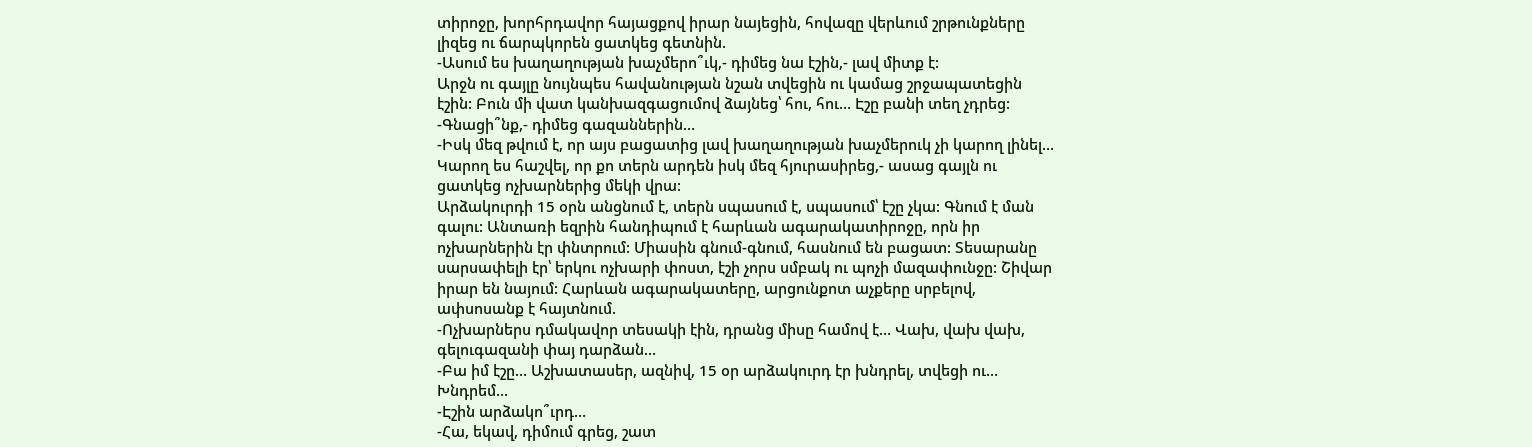տիրոջը, խորհրդավոր հայացքով իրար նայեցին, հովազը վերևում շրթունքները լիզեց ու ճարպկորեն ցատկեց գետնին.
-Ասում ես խաղաղության խաչմերո՞ւկ,- դիմեց նա էշին,- լավ միտք է:
Արջն ու գայլը նույնպես հավանության նշան տվեցին ու կամաց շրջապատեցին էշին: Բուն մի վատ կանխազգացումով ձայնեց՝ հու, հու… Էշը բանի տեղ չդրեց:
-Գնացի՞նք,- դիմեց գազաններին…
-Իսկ մեզ թվում է, որ այս բացատից լավ խաղաղության խաչմերուկ չի կարող լինել… Կարող ես հաշվել, որ քո տերն արդեն իսկ մեզ հյուրասիրեց,- ասաց գայլն ու ցատկեց ոչխարներից մեկի վրա:
Արձակուրդի 15 օրն անցնում է, տերն սպասում է, սպասում՝ էշը չկա: Գնում է ման գալու: Անտառի եզրին հանդիպում է հարևան ագարակատիրոջը, որն իր ոչխարներին էր փնտրում: Միասին գնում-գնում, հասնում են բացատ: Տեսարանը սարսափելի էր՝ երկու ոչխարի փոստ, էշի չորս սմբակ ու պոչի մազափունջը: Շիվար իրար են նայում: Հարևան ագարակատերը, արցունքոտ աչքերը սրբելով, ափսոսանք է հայտնում.
-Ոչխարներս դմակավոր տեսակի էին, դրանց միսը համով է… Վախ, վախ վախ, գելուգազանի փայ դարձան…
-Բա իմ էշը… Աշխատասեր, ազնիվ, 15 օր արձակուրդ էր խնդրել, տվեցի ու… Խնդրեմ…
-Էշին արձակո՞ւրդ…
-Հա, եկավ, դիմում գրեց, շատ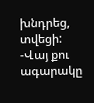խնդրեց, տվեցի:
-Վայ քու ագարակը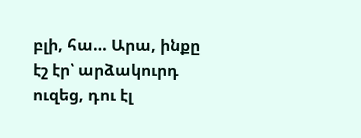բլի, հա… Արա, ինքը էշ էր՝ արձակուրդ ուզեց, դու էլ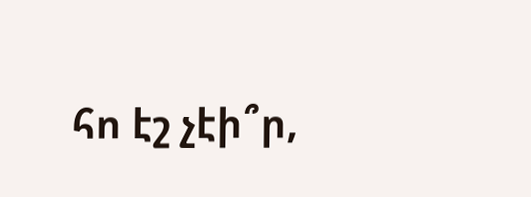հո էշ չէի՞ր,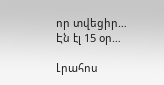որ տվեցիր… Էն էլ 15 օր…

Լրահոս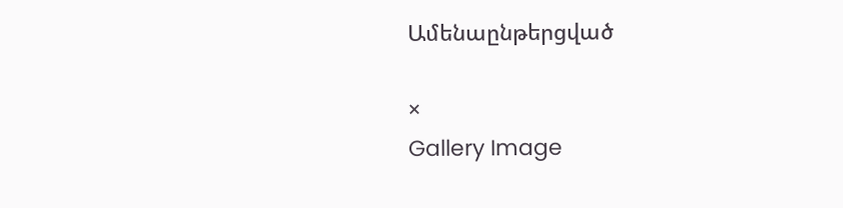Ամենաընթերցված

×
Gallery Image